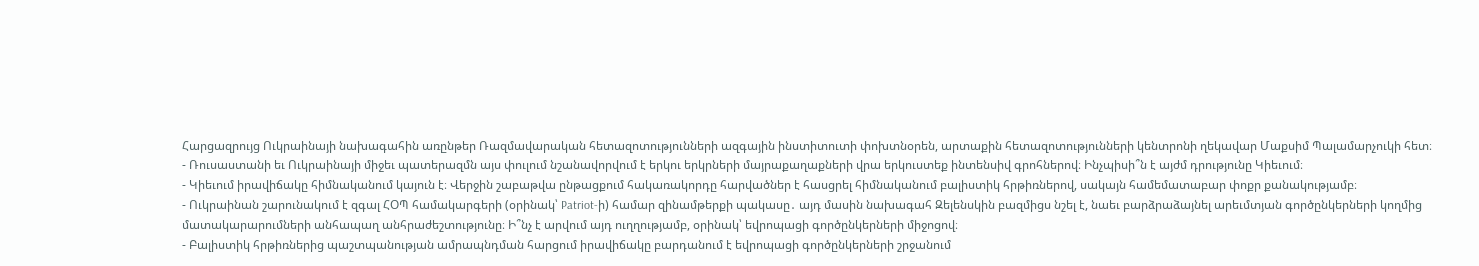Հարցազրույց Ուկրաինայի նախագահին առընթեր Ռազմավարական հետազոտությունների ազգային ինստիտուտի փոխտնօրեն, արտաքին հետազոտությունների կենտրոնի ղեկավար Մաքսիմ Պալամարչուկի հետ։
- Ռուսաստանի եւ Ուկրաինայի միջեւ պատերազմն այս փուլում նշանավորվում է երկու երկրների մայրաքաղաքների վրա երկուստեք ինտենսիվ գրոհներով։ Ինչպիսի՞ն է այժմ դրությունը Կիեւում։
- Կիեւում իրավիճակը հիմնականում կայուն է։ Վերջին շաբաթվա ընթացքում հակառակորդը հարվածներ է հասցրել հիմնականում բալիստիկ հրթիռներով, սակայն համեմատաբար փոքր քանակությամբ։
- Ուկրաինան շարունակում է զգալ ՀՕՊ համակարգերի (օրինակ՝ Patriot-ի) համար զինամթերքի պակասը․ այդ մասին նախագահ Զելենսկին բազմիցս նշել է, նաեւ բարձրաձայնել արեւմտյան գործընկերների կողմից մատակարարումների անհապաղ անհրաժեշտությունը։ Ի՞նչ է արվում այդ ուղղությամբ, օրինակ՝ եվրոպացի գործընկերների միջոցով։
- Բալիստիկ հրթիռներից պաշտպանության ամրապնդման հարցում իրավիճակը բարդանում է եվրոպացի գործընկերների շրջանում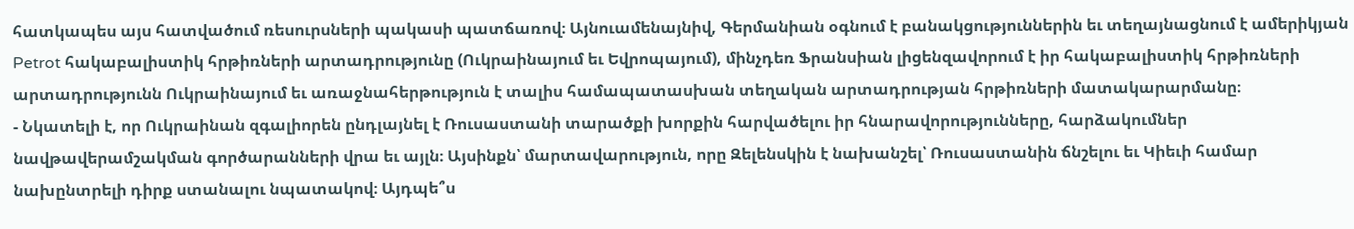հատկապես այս հատվածում ռեսուրսների պակասի պատճառով։ Այնուամենայնիվ, Գերմանիան օգնում է բանակցություններին եւ տեղայնացնում է ամերիկյան Petrot հակաբալիստիկ հրթիռների արտադրությունը (Ուկրաինայում եւ Եվրոպայում), մինչդեռ Ֆրանսիան լիցենզավորում է իր հակաբալիստիկ հրթիռների արտադրությունն Ուկրաինայում եւ առաջնահերթություն է տալիս համապատասխան տեղական արտադրության հրթիռների մատակարարմանը։
- Նկատելի է, որ Ուկրաինան զգալիորեն ընդլայնել է Ռուսաստանի տարածքի խորքին հարվածելու իր հնարավորությունները, հարձակումներ նավթավերամշակման գործարանների վրա եւ այլն։ Այսինքն՝ մարտավարություն, որը Զելենսկին է նախանշել՝ Ռուսաստանին ճնշելու եւ Կիեւի համար նախընտրելի դիրք ստանալու նպատակով։ Այդպե՞ս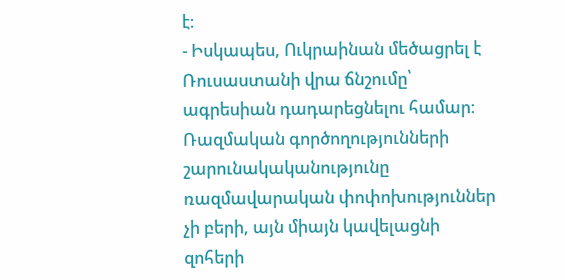է։
- Իսկապես, Ուկրաինան մեծացրել է Ռուսաստանի վրա ճնշումը՝ ագրեսիան դադարեցնելու համար։ Ռազմական գործողությունների շարունակականությունը ռազմավարական փոփոխություններ չի բերի, այն միայն կավելացնի զոհերի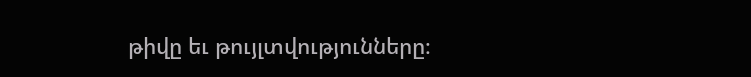թիվը եւ թույլտվությունները։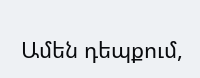Ամեն դեպքում,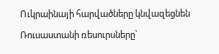Ուկրաինայի հարվածները կնվազեցնեն Ռուսաստանի ռեսուրսները՝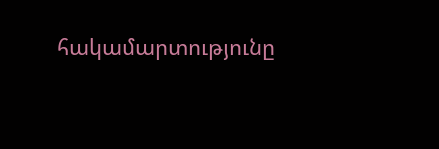հակամարտությունը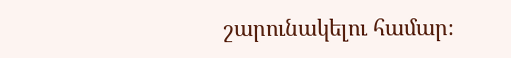շարունակելու համար։